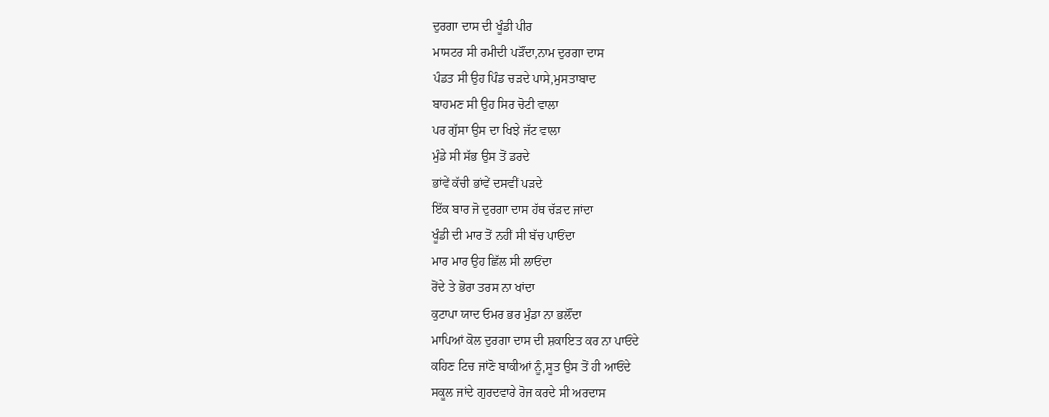ਦੁਰਗਾ ਦਾਸ ਦੀ ਖੂੰਡੀ ਪੀਰ
ਮਾਸਟਰ ਸੀ ਰਮੀਦੀ ਪੜੌਂਦਾ,ਨਾਮ ਦੁਰਗਾ ਦਾਸ
ਪੰਡਤ ਸੀ ਉਹ ਪਿੰਡ ਚੜਦੇ ਪਾਸੇ,ਮੁਸਤਾਬਾਦ
ਬਾਹਮਣ ਸੀ ਉਹ ਸਿਰ ਚੋਟੀ ਵਾਲਾ
ਪਰ ਗੁੱਸਾ ਉਸ ਦਾ ਖਿਝੇ ਜੱਟ ਵਾਲਾ
ਮੁੰਡੇ ਸੀ ਸੱਭ ਉਸ ਤੋਂ ਡਰਦੇ
ਭਾਂਵੇਂ ਕੱਚੀ ਭਾਂਵੇਂ ਦਸਵੀਂ ਪੜਦੇ
ਇੱਕ ਬਾਰ ਜੋ ਦੁਰਗਾ ਦਾਸ ਹੱਥ ਚੱੜਦ ਜਾਂਦਾ
ਖੂੰਡੀ ਦੀ ਮਾਰ ਤੋਂ ਨਹੀਂ ਸੀ ਬੱਚ ਪਾਓਂਦਾ
ਮਾਰ ਮਾਰ ਉਹ ਛਿੱਲ ਸੀ ਲਾਓਂਦਾ
ਰੋਂਦੇ ਤੇ ਭੋਰਾ ਤਰਸ ਨਾ ਖਾਂਦਾ
ਕੁਟਾਪਾ ਯਾਦ ਓਮਰ ਭਰ ਮੁੰਡਾ ਨਾ ਭਲੌਂਦਾ
ਮਾਪਿਆਂ ਕੋਲ ਦੁਰਗਾ ਦਾਸ ਦੀ ਸ਼ਕਾਇਤ ਕਰ ਨਾ ਪਾਓਂਦੇ
ਕਹਿਣ ਟਿਚ ਜਾਂਣੋ ਬਾਕੀਆਂ ਨੂੰ,ਸੂਤ ਉਸ ਤੋਂ ਹੀ ਆਓਂਦੇ
ਸਕੂਲ ਜਾਂਦੇ ਗੁਰਦਵਾਰੇ ਰੋਜ ਕਰਦੇ ਸੀ ਅਰਦਾਸ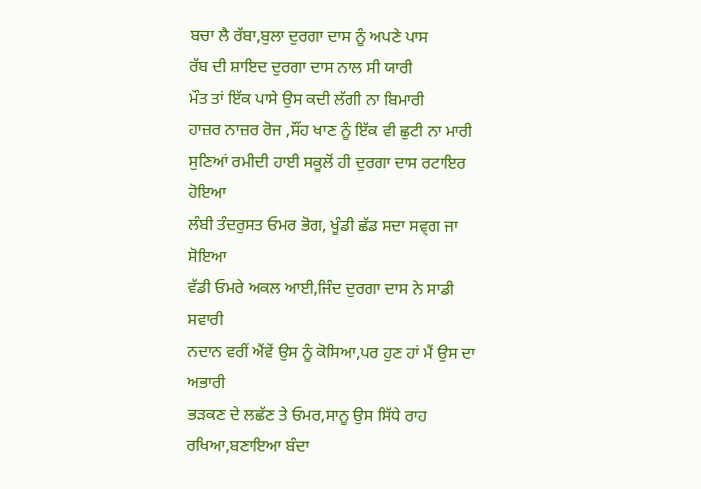ਬਚਾ ਲੈ ਰੱਬਾ,ਬੁਲਾ ਦੁਰਗਾ ਦਾਸ ਨੂੰ ਅਪਣੇ ਪਾਸ
ਰੱਬ ਦੀ ਸ਼ਾਇਦ ਦੁਰਗਾ ਦਾਸ ਨਾਲ ਸੀ ਯਾਰੀ
ਮੌਤ ਤਾਂ ਇੱਕ ਪਾਸੇ ਉਸ ਕਦੀ ਲੱਗੀ ਨਾ ਬਿਮਾਰੀ
ਹਾਜ਼ਰ ਨਾਜ਼ਰ ਰੋਜ ,ਸੌਂਹ ਖਾਣ ਨੂੰ ਇੱਕ ਵੀ ਛੁਟੀ ਨਾ ਮਾਰੀ
ਸੁਣਿਆਂ ਰਮੀਦੀ ਹਾਈ ਸਕੂਲੋਂ ਹੀ ਦੁਰਗਾ ਦਾਸ ਰਟਾਇਰ ਹੋਇਆ
ਲੰਬੀ ਤੰਦਰੁਸਤ ਓਮਰ ਭੋਗ, ਖੂੰਡੀ ਛੱਡ ਸਦਾ ਸਵ੍ਗ ਜਾ ਸੋਇਆ
ਵੱਡੀ ਓਮਰੇ ਅਕਲ ਆਈ,ਜਿੰਦ ਦੁਰਗਾ ਦਾਸ ਨੇ ਸਾਡੀ ਸਵਾਰੀ
ਨਦਾਨ ਵਰੀਂ ਐਂਵੇਂ ਉਸ ਨੂੰ ਕੋਸਿਆ,ਪਰ ਹੁਣ ਹਾਂ ਮੈਂ ਉਸ ਦਾ ਅਭਾਰੀ
ਭੜਕਣ ਦੇ ਲਛੱਣ ਤੇ ਓਮਰ,ਸਾਨੂ ਉਸ ਸਿੱਧੇ ਰਾਹ ਰਖਿਆ,ਬਣਾਇਆ ਬੰਦਾ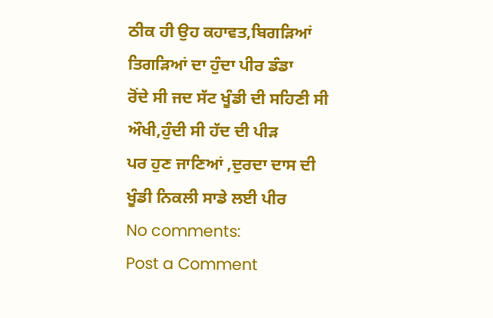ਠੀਕ ਹੀ ਉਹ ਕਹਾਵਤ,ਬਿਗੜਿਆਂ ਤਿਗੜਿਆਂ ਦਾ ਹੁੰਦਾ ਪੀਰ ਡੰਡਾ
ਰੋਂਦੇ ਸੀ ਜਦ ਸੱਟ ਖੂੰਡੀ ਦੀ ਸਹਿਣੀ ਸੀ ਔਖੀ,ਹੁੰਦੀ ਸੀ ਹੱਦ ਦੀ ਪੀੜ
ਪਰ ਹੁਣ ਜਾਣਿਆਂ ,ਦੁਰਦਾ ਦਾਸ ਦੀ ਖੂੰਡੀ ਨਿਕਲੀ ਸਾਡੇ ਲਈ ਪੀਰ
No comments:
Post a Comment